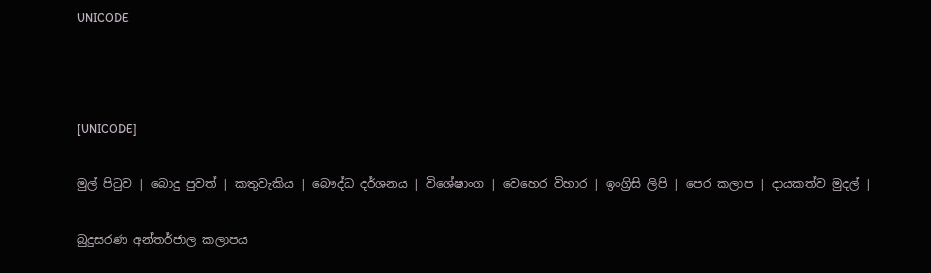UNICODE



[UNICODE]

මුල් පිටුව | බොදු පුවත් | කතුවැකිය | බෞද්ධ දර්ශනය | විශේෂාංග | වෙහෙර විහාර | ඉංග්‍රිසි ලිපි | පෙර කලාප | දායකත්ව මුදල් |

බුදුසරණ අන්තර්ජාල කලාපය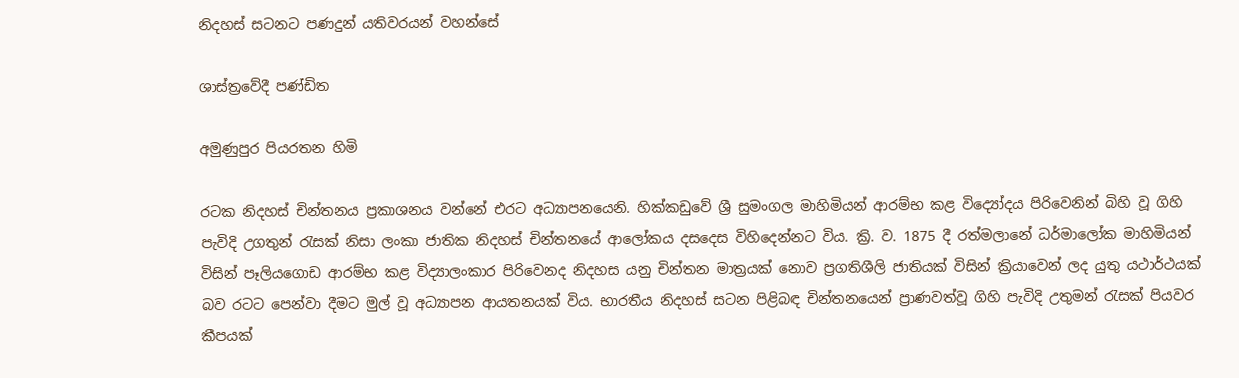නිදහස් සටනට පණදුන් යතිවරයන් වහන්සේ

ශාස්ත්‍රවේදී පණ්ඩිත

අමුණුපුර පියරතන හිමි

රටක නිදහස් චින්තනය ප්‍රකාශනය වන්නේ එරට අධ්‍යාපනයෙනි. හික්කඩුවේ ශ්‍රී සුමංගල මාහිමියන් ආරම්භ කළ විද්‍යෝදය පිරිවෙනින් බිහි වූ ගිහි පැවිදි උගතුන් රැසක් නිසා ලංකා ජාතික නිදහස් චින්තනයේ ආලෝකය දසදෙස විහිදෙන්නට විය. ක්‍රි. ව. 1875 දී රත්මලානේ ධර්මාලෝක මාහිමියන් විසින් පෑලියගොඩ ආරම්භ කළ විද්‍යාලංකාර පිරිවෙනද නිදහස යනු චින්තන මාත්‍රයක් නොව ප්‍රගතිශීලි ජාතියක් විසින් ක්‍රියාවෙන් ලද යුතු යථාර්ථයක් බව රටට පෙන්වා දීමට මුල් වූ අධ්‍යාපන ආයතනයක් විය. භාරතීය නිදහස් සටන පිළිබඳ චින්තනයෙන් ප්‍රාණවත්වූ ගිහි පැවිදි උතුමන් රැසක් පියවර කීපයක්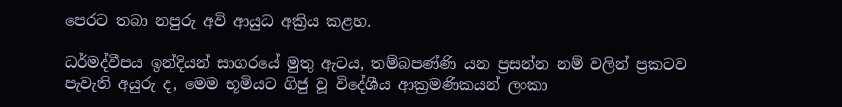පෙරට තබා නපුරු අවි ආයුධ අක්‍රිය කළහ.

ධර්මද්වීපය ඉන්දියන් සාගරයේ මුතු ඇටය, තම්බපණ්ණි යන ප්‍රසන්න නම් වලින් ප්‍රකටව පැවැති අයුරු ද, මෙම භූමියට ගිජු වූ විදේශීය ආක්‍රමණිකයන් ලංකා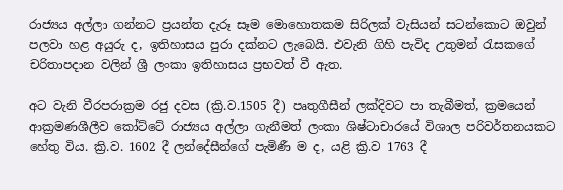රාජ්‍යය අල්ලා ගන්නට ප්‍රයන්ත දැරූ සෑම මොහොතකම සිරිලක් වැසියන් සටන්කොට ඔවුන් පලවා හළ අයුරු ද, ඉතිහාසය පුරා දක්නට ලැබෙයි. එවැනි ගිහි පැවිද උතුමන් රැසකගේ චරිතාපදාන වලින් ශ්‍රී ලංකා ඉතිහාසය ප්‍රභවත් වී ඇත.

අට වැනි වීරපරාක්‍රම රජු දවස (ක්‍රි.ව.1505 දී) පෘතුගීසීන් ලක්දිවට පා තැබීමත්, ක්‍රමයෙන් ආක්‍රමණශීලීව කෝට්ටේ රාජ්‍යය අල්ලා ගැනීමත් ලංකා ශිෂ්ටාචාරයේ විශාල පරිවර්තනයකට හේතු විය. ක්‍රි.ව. 1602 දී ලන්දේසීන්ගේ පැමිණී ම ද, යළි ක්‍රි.ව 1763 දී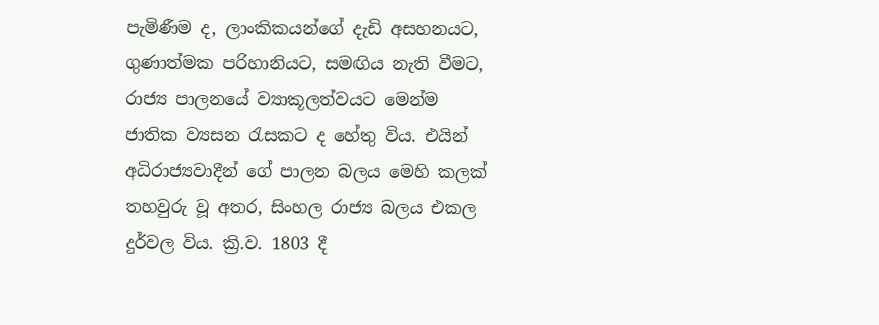පැමිණීම ද, ලාංකිකයන්ගේ දැඩි අසහනයට, ගුණාත්මක පරිහානියට, සමඟිය නැති වීමට, රාජ්‍ය පාලනයේ ව්‍යාකූලත්වයට මෙන්ම ජාතික ව්‍යසන රැසකට ද හේතු විය. එයින් අධිරාජ්‍යවාදීන් ගේ පාලන බලය මෙහි කලක් තහවුරු වූ අතර, සිංහල රාජ්‍ය බලය එකල දුර්වල විය. ක්‍රි.ව. 1803 දී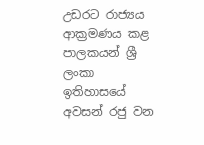උඩරට රාජ්‍යය ආක්‍රමණය කළ පාලකයන් ශ්‍රී ලංකා ඉතිහාසයේ අවසන් රජු වන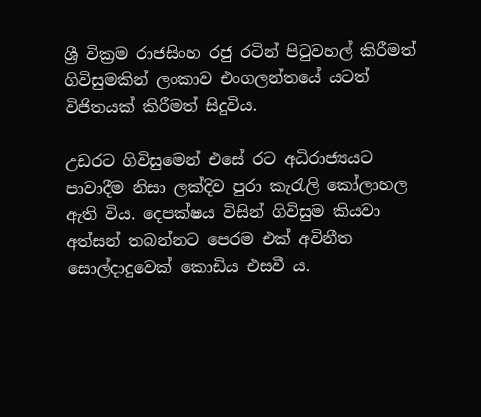ශ්‍රී වික්‍රම රාජසිංහ රජු රටින් පිටුවහල් කිරීමත් ගිවිසුමකින් ලංකාව එංගලන්තයේ යටත් විජිතයක් කිරීමත් සිදුවිය.

උඩරට ගිවිසුමෙන් එසේ රට අධිරාජ්‍යයට පාවාදීම නිසා ලක්දිව පුරා කැරැලි කෝලාහල ඇති විය. දෙපක්ෂය විසින් ගිවිසුම කියවා අත්සන් තබන්නට පෙරම එක් අවිනීත සොල්දාදුවෙක් කොඩිය එසවී ය.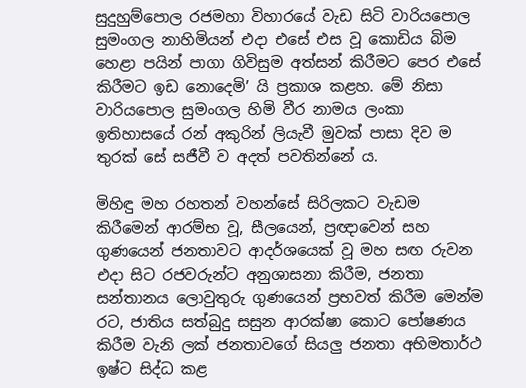සුදුහුම්පොල රජමහා විහාරයේ වැඩ සිටි වාරියපොල සුමංගල නාහිමියන් එදා එසේ එස වූ කොඩිය බිම හෙළා පයින් පාගා ගිවිසුම අත්සන් කිරීමට පෙර එසේ කිරීමට ඉඩ නොදෙමි’ යි ප්‍රකාශ කළහ. මේ නිසා වාරියපොල සුමංගල හිමි වීර නාමය ලංකා ඉතිහාසයේ රන් අකුරින් ලියැවී මුවක් පාසා දිව ම තුරක් සේ සජීවී ව අදත් පවතින්නේ ය.

මිහිඳු මහ රහතන් වහන්සේ සිරිලකට වැඩම කිරීමෙන් ආරම්භ වූ, සීලයෙන්, ප්‍රඥාවෙන් සහ ගුණයෙන් ජනතාවට ආදර්ශයෙක් වූ මහ සඟ රුවන එදා සිට රජවරුන්ට අනුශාසනා කිරීම, ජනතා සන්තානය ලොවුතුරු ගුණයෙන් ප්‍රභවත් කිරීම මෙන්ම රට, ජාතිය සත්බුදු සසුන ආරක්ෂා කොට පෝෂණය කිරීම වැනි ලක් ජනතාවගේ සියලු ජනතා අභිමතාර්ථ ඉෂ්ට සිද්ධ කළ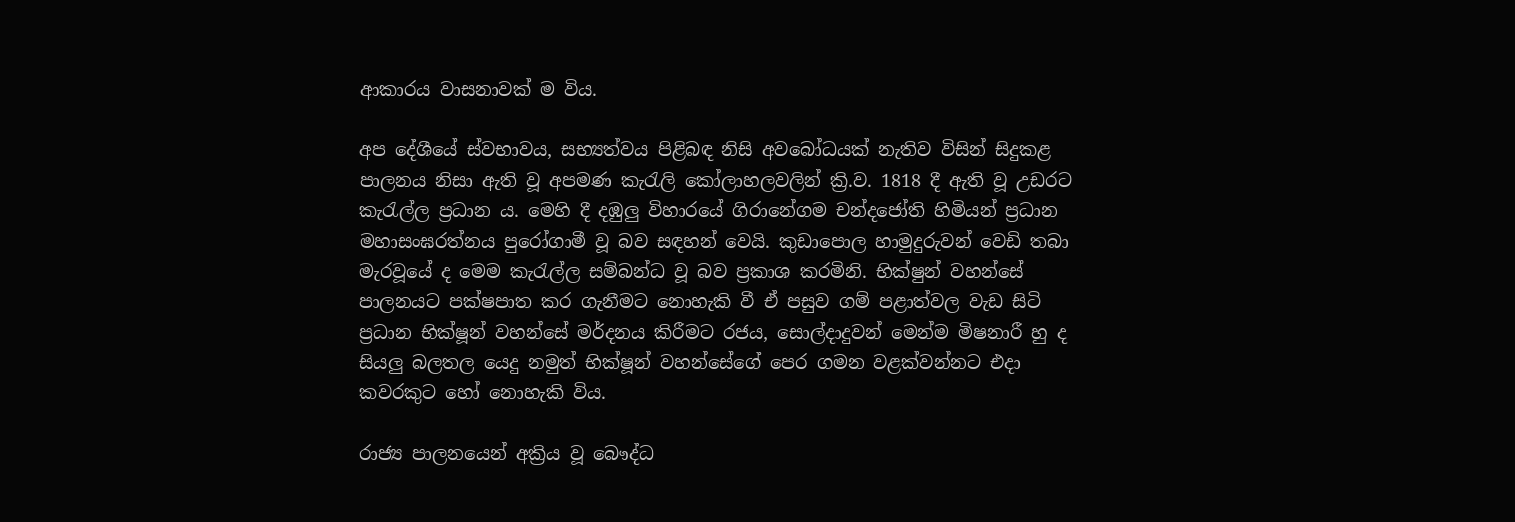ආකාරය වාසනාවක් ම විය.

අප දේශීයේ ස්වභාවය, සභ්‍යත්වය පිළිබඳ නිසි අවබෝධයක් නැතිව විසින් සිදුකළ පාලනය නිසා ඇති වූ අපමණ කැරැලි කෝලාහලවලින් ක්‍රි.ව. 1818 දී ඇති වූ උඩරට කැරැල්ල ප්‍රධාන ය. මෙහි දී දඹුලු විහාරයේ ගිරානේගම චන්දජෝති හිමියන් ප්‍රධාන මහාසංඝරත්නය පුරෝගාමී වූ බව සඳහන් වෙයි. කුඩාපොල හාමුදුරුවන් වෙඩි තබා මැරවූයේ ද මෙම කැරැල්ල සම්බන්ධ වූ බව ප්‍රකාශ කරමිනි. භික්ෂුන් වහන්සේ පාලනයට පක්ෂපාත කර ගැනීමට නොහැකි වී ඒ පසුව ගම් පළාත්වල වැඩ සිටි ප්‍රධාන භික්ෂූන් වහන්සේ මර්දනය කිරීමට රජය, සොල්දාදුවන් මෙන්ම මිෂනාරී හු ද සියලු බලතල යෙදු නමුත් භික්ෂූන් වහන්සේගේ පෙර ගමන වළක්වන්නට එදා කවරකුට හෝ නොහැකි විය.

රාජ්‍ය පාලනයෙන් අක්‍රිය වූ බෞද්ධ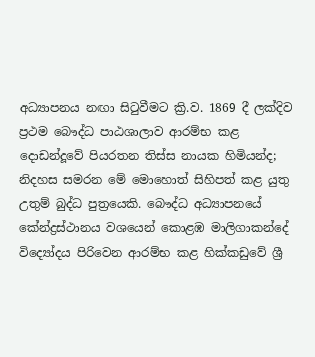අධ්‍යාපනය නඟා සිටුවීමට ක්‍රි.ව. 1869 දී ලක්දිව ප්‍රථම බෞද්ධ පාඨශාලාව ආරම්භ කළ දොඩන්දූවේ පියරතන තිස්ස නායක හිමියන්ද; නිදහස සමරන මේ මොහොත් සිහිපත් කළ යුතු උතුම් බුද්ධ පුත්‍රයෙකි. බෞද්ධ අධ්‍යාපනයේ කේන්ද්‍රස්ථානය වශයෙන් කොළඹ මාලිගාකන්දේ විද්‍යෝදය පිරිවෙන ආරම්භ කළ හික්කඩුවේ ශ්‍රී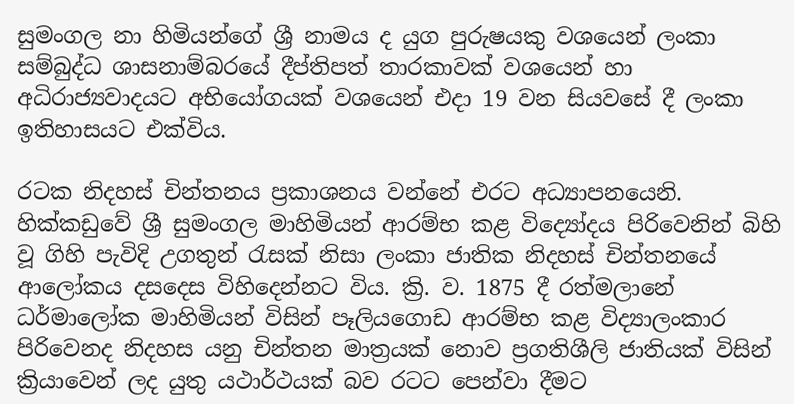සුමංගල නා හිමියන්ගේ ශ්‍රී නාමය ද යුග පුරුෂයකු වශයෙන් ලංකා සම්බුද්ධ ශාසනාම්බරයේ දීප්තිපත් තාරකාවක් වශයෙන් හා අධිරාජ්‍යවාදයට අභියෝගයක් වශයෙන් එදා 19 වන සියවසේ දී ලංකා ඉතිහාසයට එක්විය.

රටක නිදහස් චින්තනය ප්‍රකාශනය වන්නේ එරට අධ්‍යාපනයෙනි. හික්කඩුවේ ශ්‍රී සුමංගල මාහිමියන් ආරම්භ කළ විද්‍යෝදය පිරිවෙනින් බිහි වූ ගිහි පැවිදි උගතුන් රැසක් නිසා ලංකා ජාතික නිදහස් චින්තනයේ ආලෝකය දසදෙස විහිදෙන්නට විය. ක්‍රි. ව. 1875 දී රත්මලානේ ධර්මාලෝක මාහිමියන් විසින් පෑලියගොඩ ආරම්භ කළ විද්‍යාලංකාර පිරිවෙනද නිදහස යනු චින්තන මාත්‍රයක් නොව ප්‍රගතිශීලි ජාතියක් විසින් ක්‍රියාවෙන් ලද යුතු යථාර්ථයක් බව රටට පෙන්වා දීමට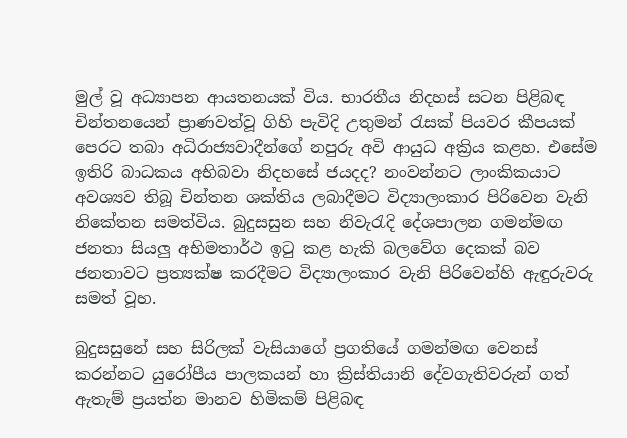මුල් වූ අධ්‍යාපන ආයතනයක් විය. භාරතීය නිදහස් සටන පිළිබඳ චින්තනයෙන් ප්‍රාණවත්වූ ගිහි පැවිදි උතුමන් රැසක් පියවර කීපයක් පෙරට තබා අධිරාජ්‍යවාදීන්ගේ නපුරු අවි ආයුධ අක්‍රිය කළහ. එසේම ඉතිරි බාධකය අභිබවා නිදහසේ ජයදද? නංවන්නට ලාංකිකයාට අවශ්‍යව තිබූ චින්තන ශක්තිය ලබාදීමට විද්‍යාලංකාර පිරිවෙන වැනි නිකේතන සමත්විය. බුදුසසුන සහ නිවැරැදි දේශපාලන ගමන්මඟ ජනතා සියලු අභිමතාර්ථ ඉටු කළ හැකි බලවේග දෙකක් බව ජනතාවට ප්‍රත්‍යක්ෂ කරදීමට විද්‍යාලංකාර වැනි පිරිවෙන්හි ඇඳුරුවරු සමත් වූහ.

බුදුසසුනේ සහ සිරිලක් වැසියාගේ ප්‍රගතියේ ගමන්මඟ වෙනස් කරන්නට යුරෝපීය පාලකයන් හා ක්‍රිස්තියානි දේවගැතිවරුන් ගත් ඇතැම් ප්‍රයත්න මානව හිමිකම් පිළිබඳ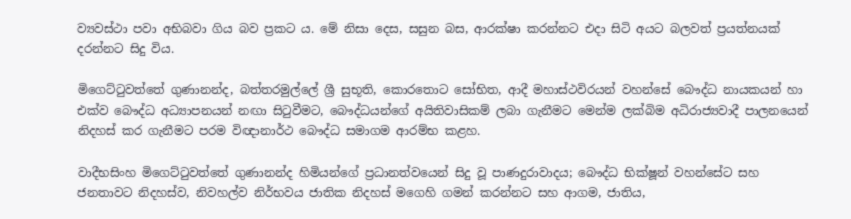ව්‍යවස්ථා පවා අභිබවා ගිය බව ප්‍රකට ය. මේ නිසා දෙස, සසුන බස, ආරක්ෂා කරන්නට එදා සිටි අයට බලවත් ප්‍රයත්නයක් දරන්නට සිදු විය.

මිගෙට්ටුවත්තේ ගුණානන්ද, බත්තරමුල්ලේ ශ්‍රී සුභූති, කොරතොට සෝභිත, ආදී මහාස්ථවිරයන් වහන්සේ බෞද්ධ නායකයන් හා එක්ව බෞද්ධ අධ්‍යාපනයන් නඟා සිටුවීමට, බෞද්ධයන්ගේ අයිතිවාසිකම් ලබා ගැනීමට මෙන්ම ලක්බිම අධිරාජ්‍යවාදී පාලනයෙන් නිදහස් කර ගැනීමට පරම විඥානාර්ථ බෞද්ධ සමාගම ආරම්භ කළහ.

වාදීභසිංහ මිගෙට්ටුවත්තේ ගුණානන්ද හිමියන්ගේ ප්‍රධානත්වයෙන් සිදු වූ පාණදුරාවාදය; බෞද්ධ භික්ෂූන් වහන්සේට සහ ජනතාවට නිදහස්ව, නිවහල්ව නිර්භවය ජාතික නිදහස් මගෙහි ගමන් කරන්නට සහ ආගම, ජාතිය,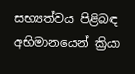සභ්‍යත්වය පිළිබඳ අභිමානයෙන් ක්‍රියා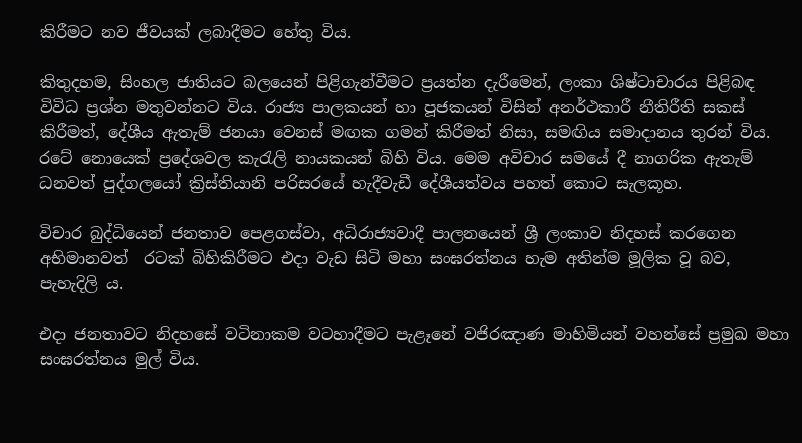කිරීමට නව ජීවයක් ලබාදීමට හේතු විය.

කිතුදහම, සිංහල ජාතියට බලයෙන් පිළිගැන්වීමට ප්‍රයත්න දැරීමෙන්, ලංකා ශිෂ්ටාචාරය පිළිබඳ විවිධ ප්‍රශ්න මතුවන්නට විය. රාජ්‍ය පාලකයන් හා පූජකයන් විසින් අනර්ථකාරී නීතිරීති සකස් කිරීමත්, දේශීය ඇතැම් ජනයා වෙනස් මඟක ගමන් කිරීමත් නිසා, සමඟිය සමාදානය තුරන් විය. රටේ නොයෙක් ප්‍රදේශවල කැරැලි නායකයන් බිහි විය. මෙම අවිචාර සමයේ දී නාගරික ඇතැම් ධනවත් පුද්ගලයෝ ක්‍රිස්තියානි පරිසරයේ හැදීවැඩී දේශීයත්වය පහත් කොට සැලකූහ.

විචාර බුද්ධියෙන් ජනතාව පෙළගස්වා, අධිරාජ්‍යවාදී පාලනයෙන් ශ්‍රී ලංකාව නිදහස් කරගෙන අභිමානවත්  රටක් බිහිකිරීමට එදා වැඩ සිටි මහා සංඝරත්නය හැම අතින්ම මූලික වූ බව, පැහැදිලි ය.

එදා ජනතාවට නිදහසේ වටිනාකම වටහාදීමට පැළෑනේ වජිරඤාණ මාහිමියන් වහන්සේ ප්‍රමුඛ මහා සංඝරත්නය මුල් විය.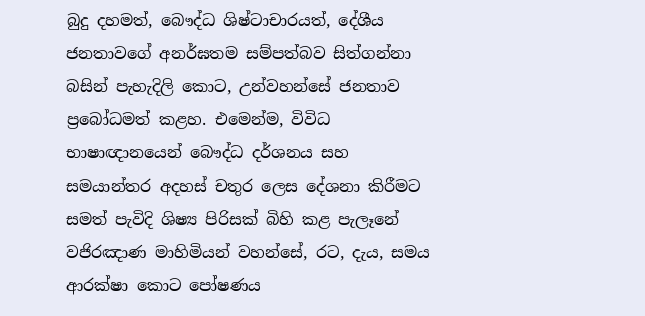බුදු දහමත්, බෞද්ධ ශිෂ්ටාචාරයත්, දේශීය ජනතාවගේ අනර්ඝතම සම්පත්බව සිත්ගන්නා බසින් පැහැදිලි කොට, උන්වහන්සේ ජනතාව ප්‍රබෝධමත් කළහ. එමෙන්ම, විවිධ භාෂාඥානයෙන් බෞද්ධ දර්ශනය සහ සමයාන්තර අදහස් චතුර ලෙස දේශනා කිරීමට සමත් පැවිදි ශිෂ්‍ය පිරිසක් බිහි කළ පැලෑනේ වජිරඤාණ මාහිමියන් වහන්සේ, රට, දැය, සමය ආරක්ෂා කොට පෝෂණය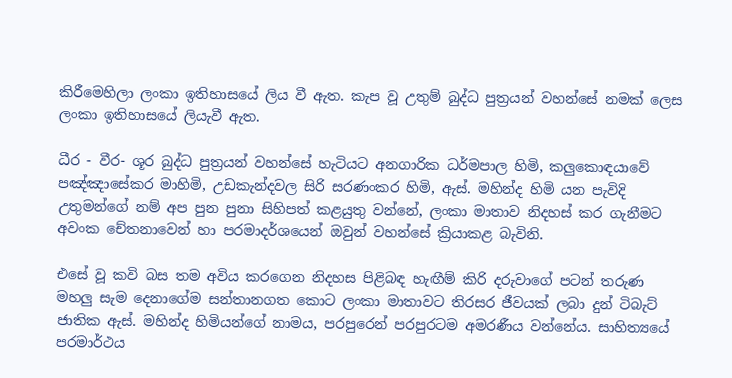කිරීමෙහිලා ලංකා ඉතිහාසයේ ලිය වී ඇත. කැප වූ උතුම් බුද්ධ පුත්‍රයන් වහන්සේ නමක් ලෙස ලංකා ඉතිහාසයේ ලියැවී ඇත.

ධීර - වීර- ශූර බුද්ධ පුත්‍රයන් වහන්සේ හැටියට අනගාරික ධර්මපාල හිමි, කලුකොඳයාවේ පඤ්ඤාසේකර මාහිමි, උඩකැන්දවල සිරි සරණංකර හිමි, ඇස්. මහින්ද හිමි යන පැවිදි උතුමන්ගේ නම් අප පුන පුනා සිහිපත් කළයුතු වන්නේ, ලංකා මාතාව නිදහස් කර ගැනීමට අවංක චේතනාවෙන් හා පරමාදර්ශයෙන් ඔවුන් වහන්සේ ක්‍රියාකළ බැවිනි.

එසේ වූ කවි බස තම අවිය කරගෙන නිදහස පිළිබඳ හැඟීම් කිරි දරුවාගේ පටන් තරුණ මහලු සැම දෙනාගේම සන්තානගත කොට ලංකා මාතාවට තිරසර ජීවයක් ලබා දුන් ටිබැට් ජාතික ඇස්. මහින්ද හිමියන්ගේ නාමය, පරපුරෙන් පරපුරටම අමරණීය වන්නේය. සාහිත්‍යයේ පරමාර්ථය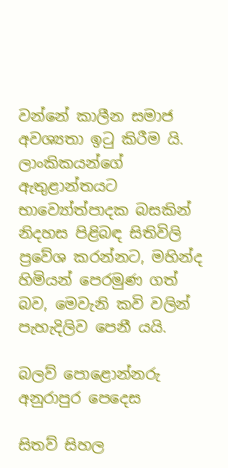වන්නේ කාලීන සමාජ අවශ්‍යතා ඉටු කිරීම යි. ලාංකිකයන්ගේ ඇතුළාන්තයට භාව්‍යෝත්පාදක බසකින් නිදහස පිළිබඳ සිතිවිලි ප්‍රවේශ කරන්නට, මහින්ද හිමියන් පෙරමුණ ගත් බව, මෙවැනි කවි වලින් පැහැදිලිව පෙනී යයි.

බලව් පොළොන්නරු අනුරාපුර පෙදෙස

සිතව් සිහල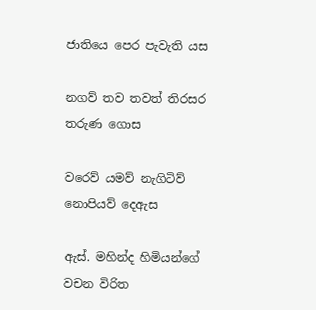ජාතියෙ පෙර පැවැති යස

නගව් තව තවත් තිරසර තරුණ ගොස

වරෙව් යමව් නැගිටිව් නොපියව් දෙඇස

ඇස්. මහින්ද හිමියන්ගේ වචන විරිත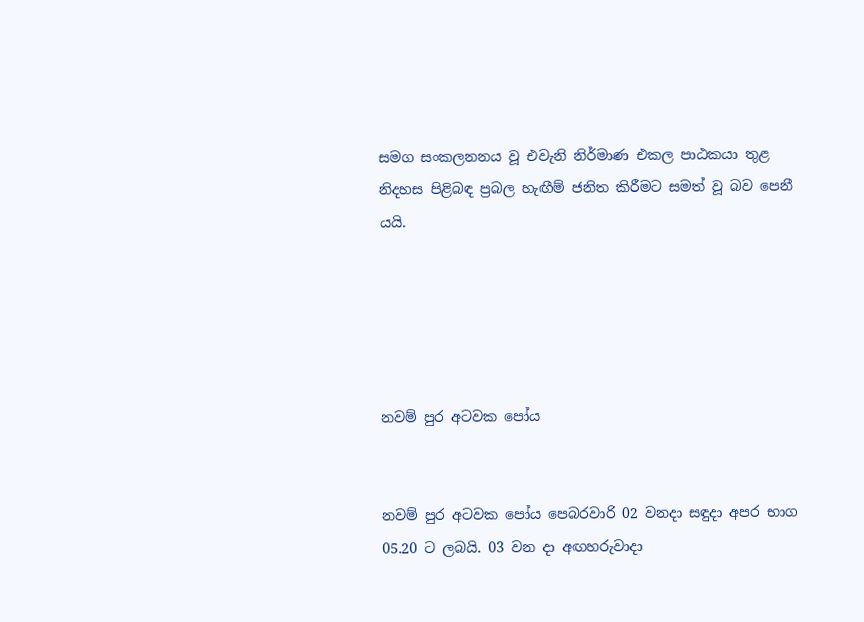සමග සංකලනනය වූ එවැනි නිර්මාණ එකල පාඨකයා තුළ නිදහස පිළිබඳ ප්‍රබල හැඟීම් ජනිත කිරීමට සමත් වූ බව පෙනී යයි.





නවම් පුර අටවක පෝය


නවම් පුර අටවක පෝය පෙබරවාරි 02 වනදා සඳුදා අපර භාග 05.20 ට ලබයි. 03 වන දා අඟහරුවාදා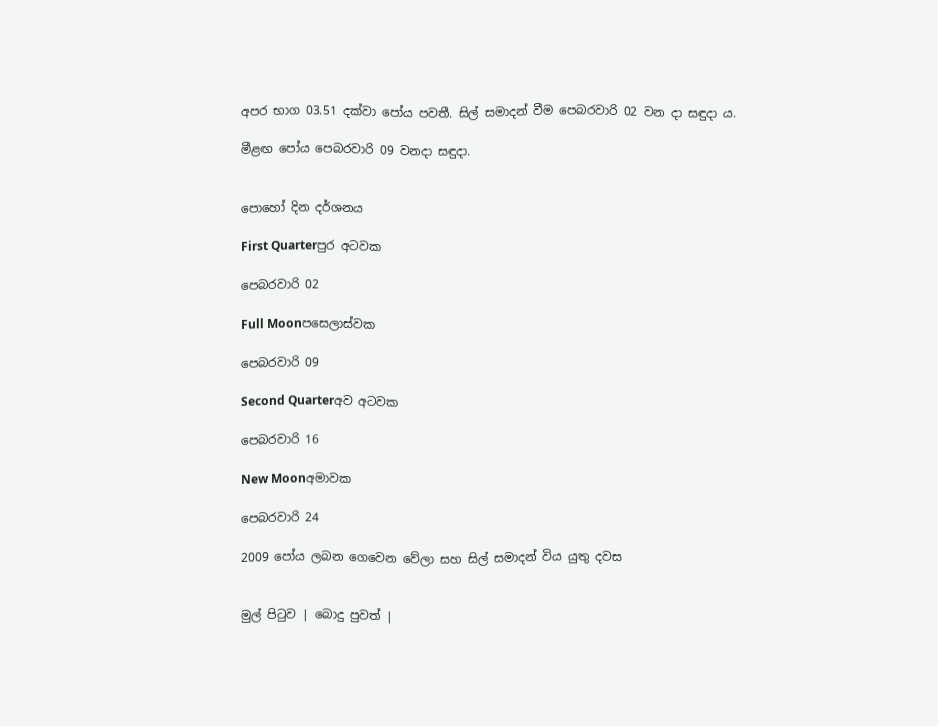අපර භාග 03.51 දක්වා පෝය පවතී. සිල් සමාදන් වීම පෙබරවාරි 02 වන දා සඳුදා ය.

මීළඟ පෝය පෙබරවාරි 09 වනදා සඳුදා.


පොහෝ දින දර්ශනය

First Quarterපුර අටවක

පෙබරවාරි 02

Full Moonපසෙලාස්වක

පෙබරවාරි 09

Second Quarterඅව අටවක

පෙබරවාරි 16

New Moonඅමාවක

පෙබරවාරි 24

2009 පෝය ලබන ගෙවෙන වේලා සහ සිල් සමාදන් විය යුතු දවස


මුල් පිටුව | බොදු පුවත් |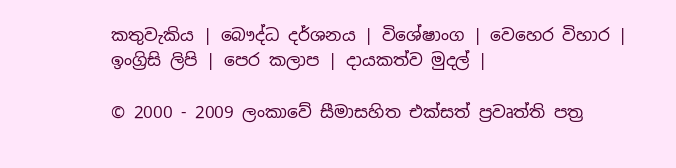කතුවැකිය | බෞද්ධ දර්ශනය | විශේෂාංග | වෙහෙර විහාර | ඉංග්‍රිසි ලිපි | පෙර කලාප | දායකත්ව මුදල් |

© 2000 - 2009 ලංකාවේ සීමාසහිත එක්සත් ප්‍රවෘත්ති පත්‍ර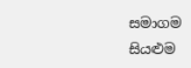සමාගම
සියළුම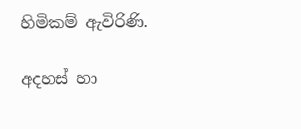හිමිකම් ඇවිරිණි.

අදහස් හා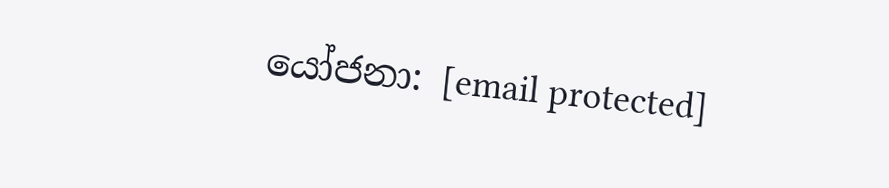යෝජනා: [email protected]